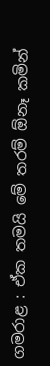ගමරාළ : ඒක තමයි මේ තරම් ඕනෑ කමින්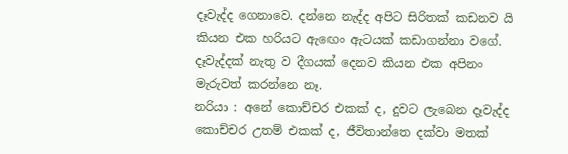දෑවැද්ද ගෙනාවෙ. දන්නෙ නැද්ද අපිට සිරිතක් කඩනව යි කියන එක හරියට ඇඟෙං ඇටයක් කඩාගන්නා වගේ. දෑවැද්දක් නැතු ව දීගයක් දෙනව කියන එක අපිනං මැරුවත් කරන්නෙ නෑ.
නරියා : අනේ කොච්චර එකක් ද, දුවට ලැබෙන දෑවැද්ද කොච්චර උතම් එකක් ද, ජීවිතාන්තෙ දක්වා මතක්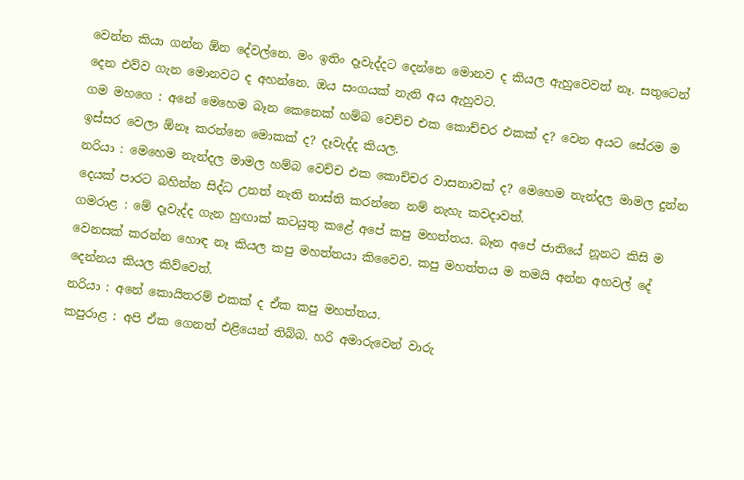වෙන්න කියා ගන්න ඕන දේවල්නෙ. මං ඉතිං දෑවැද්දට දෙන්නෙ මොනව ද කියල ඇහුවෙවත් නෑ. සතුටෙන් දෙන එව්ව ගැන මොනවට ද අහන්නෙ. ඔය සංගයක් නැති අය ඇහුවට.
ගම මහගෙ : අනේ මෙහෙම බෑන කෙනෙක් හම්බ වෙච්ච එක කොච්චර එකක් ද? වෙන අයට සේරම ම ඉස්සර වෙලා ඕනෑ කරන්නෙ මොකක් ද? දෑවැද්ද කියල.
නරියා : මෙහෙම නැන්දල මාමල හම්බ වෙච්ච එක කොච්චර වාසනාවක් ද? මෙහෙම නැන්දල මාමල දුන්න දෙයක් පාරට බහින්න සිද්ධ උනත් නැති නාස්ති කරන්නෙ නම් නැහැ කවදාවත්.
ගමරාළ : මේ දෑවැද්ද ගැන හුඟාක් කටයුතු කළේ අපේ කපු මහත්තය. බෑන අපේ ජාතියේ නූනට කිසි ම වෙනසක් කරන්න හොඳ නෑ කියල කපු මහත්තයා කිවෛව. කපු මහත්තය ම තමයි අන්න අහවල් දේ දෙන්නය කියල කිව්වෙත්.
නරියා : අනේ කොයිතරම් එකක් ද ඒක කපු මහත්තය.
කපුරාළ : අපි ඒක ගෙනත් එළියෙන් තිබ්බ. හරි අමාරුවෙන් වාරු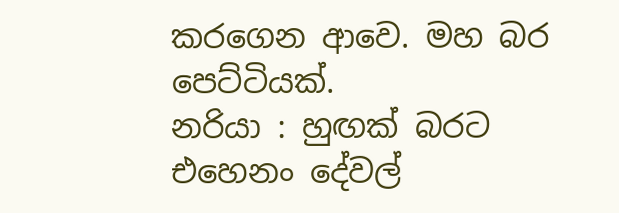කරගෙන ආවෙ. මහ බර පෙට්ටියක්.
නරියා : හුඟක් බරට එහෙනං දේවල්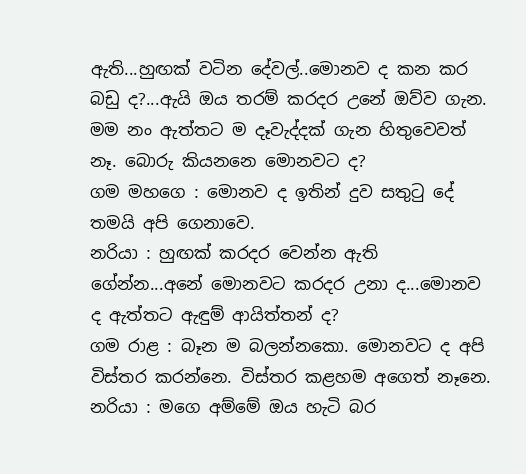ඇති...හුඟක් වටින දේවල්..මොනව ද කන කර බඩු ද?...ඇයි ඔය තරම් කරදර උනේ ඔව්ව ගැන. මම නං ඇත්තට ම දෑවැද්දක් ගැන හිතුවෙවත් නෑ. බොරු කියනනෙ මොනවට ද?
ගම මහගෙ : මොනව ද ඉතින් දුව සතුටු දේ තමයි අපි ගෙනාවෙ.
නරියා : හුඟක් කරදර වෙන්න ඇති ගේන්න...අනේ මොනවට කරදර උනා ද...මොනව ද ඇත්තට ඇඳුම් ආයිත්තන් ද?
ගම රාළ : බෑන ම බලන්නකො. මොනවට ද අපි විස්තර කරන්නෙ. විස්තර කළහම අගෙත් නෑනෙ.
නරියා : මගෙ අම්මේ ඔය හැටි බර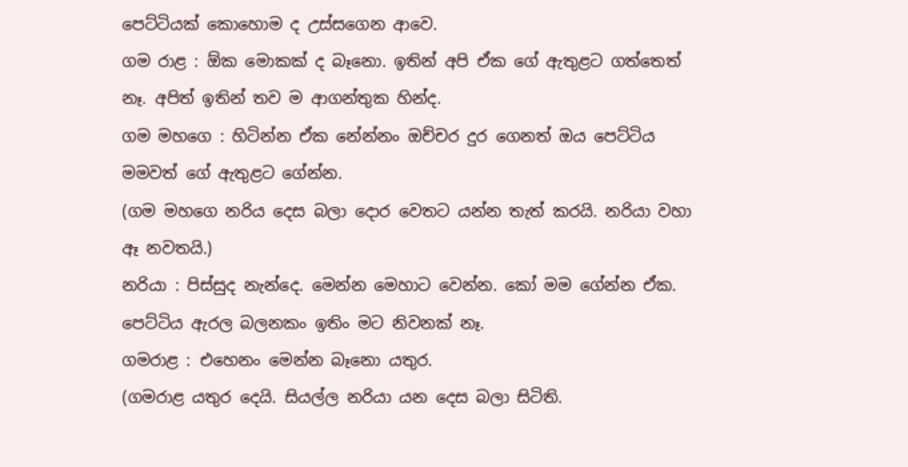පෙට්ටියක් කොහොම ද උස්සගෙන ආවෙ.
ගම රාළ : ඕක මොකක් ද බෑනො. ඉතින් අපි ඒක ගේ ඇතුළට ගත්තෙත් නෑ. අපිත් ඉතින් තව ම ආගන්තුක හින්ද.
ගම මහගෙ : හිටින්න ඒක නේන්නං ඔච්චර දුර ගෙනත් ඔය පෙට්ටිය මමවත් ගේ ඇතුළට ගේන්න.
(ගම මහගෙ නරිය දෙස බලා දොර වෙතට යන්න තැත් කරයි. නරියා වහා ඈ නවතයි.)
නරියා : පිස්සුද නැන්දෙ. මෙන්න මෙහාට වෙන්න. කෝ මම ගේන්න ඒක. පෙට්ටිය ඇරල බලනකං ඉතිං මට නිවනක් නෑ.
ගමරාළ : එහෙනං මෙන්න බෑනො යතුර.
(ගමරාළ යතුර දෙයි. සියල්ල නරියා යන දෙස බලා සිටිති.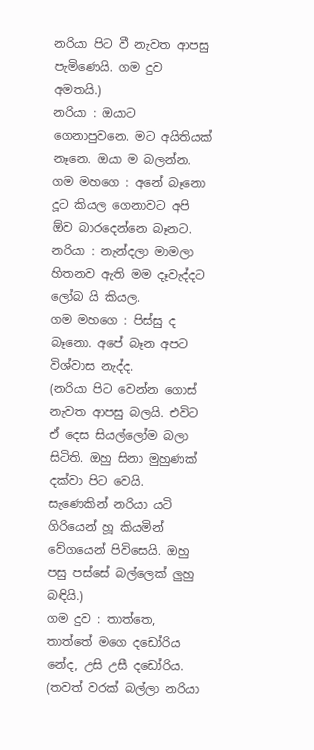නරියා පිට වී නැවත ආපසු පැමිණෙයි. ගම දුව අමතයි.)
නරියා : ඔයාට ගෙනාපුවනෙ. මට අයිතියක් නෑනෙ. ඔයා ම බලන්න.
ගම මහගෙ : අනේ බෑනො දූට කියල ගෙනාවට අපි ඕව බාරදෙන්නෙ බෑනට.
නරියා : නැන්දලා මාමලා හිතනව ඇති මම දෑවැද්දට ලෝබ යි කියල.
ගම මහගෙ : පිස්සු ද බෑනො. අපේ බෑන අපට විශ්වාස නැද්ද.
(නරියා පිට වෙන්න ගොස් නැවත ආපසු බලයි. එවිට ඒ දෙස සියල්ලෝම බලා සිටිති. ඔහු සිනා මුහුණක් දක්වා පිට වෙයි. සැණෙකින් නරියා යටි ගිරියෙන් හූ කියමින් වේගයෙන් පිවිසෙයි. ඔහු පසු පස්සේ බල්ලෙක් ලුහු බඳියි.)
ගම දුව : තාත්තෙ, තාත්තේ මගෙ දඩෝරිය නේද, උසි උසී දඩෝරිය.
(තවත් වරක් බල්ලා නරියා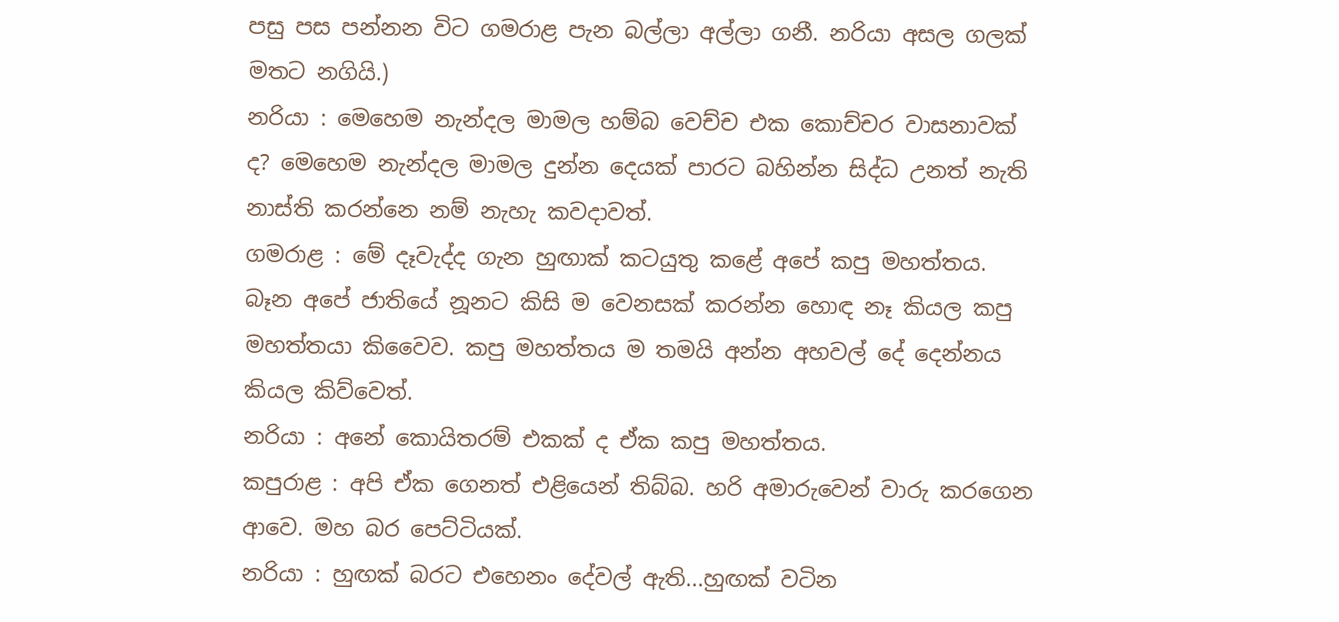පසු පස පන්නන විට ගමරාළ පැන බල්ලා අල්ලා ගනී. නරියා අසල ගලක් මතට නගියි.)
නරියා : මෙහෙම නැන්දල මාමල හම්බ වෙච්ච එක කොච්චර වාසනාවක් ද? මෙහෙම නැන්දල මාමල දුන්න දෙයක් පාරට බහින්න සිද්ධ උනත් නැති නාස්ති කරන්නෙ නම් නැහැ කවදාවත්.
ගමරාළ : මේ දෑවැද්ද ගැන හුඟාක් කටයුතු කළේ අපේ කපු මහත්තය. බෑන අපේ ජාතියේ නූනට කිසි ම වෙනසක් කරන්න හොඳ නෑ කියල කපු මහත්තයා කිවෛව. කපු මහත්තය ම තමයි අන්න අහවල් දේ දෙන්නය කියල කිව්වෙත්.
නරියා : අනේ කොයිතරම් එකක් ද ඒක කපු මහත්තය.
කපුරාළ : අපි ඒක ගෙනත් එළියෙන් තිබ්බ. හරි අමාරුවෙන් වාරු කරගෙන ආවෙ. මහ බර පෙට්ටියක්.
නරියා : හුඟක් බරට එහෙනං දේවල් ඇති...හුඟක් වටින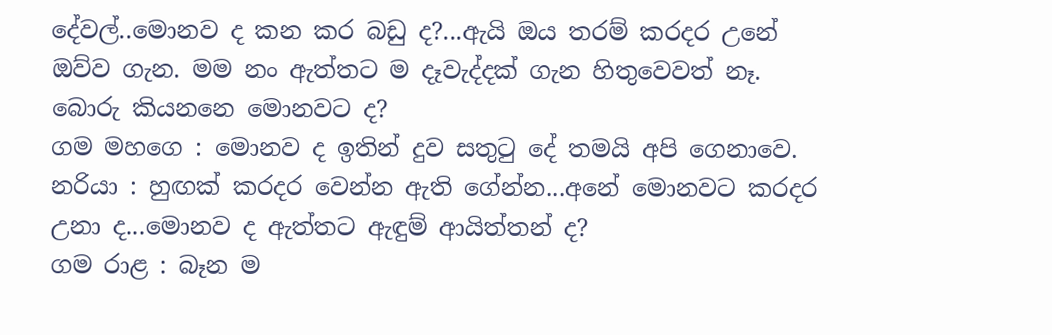දේවල්..මොනව ද කන කර බඩු ද?...ඇයි ඔය තරම් කරදර උනේ ඔව්ව ගැන. මම නං ඇත්තට ම දෑවැද්දක් ගැන හිතුවෙවත් නෑ. බොරු කියනනෙ මොනවට ද?
ගම මහගෙ : මොනව ද ඉතින් දුව සතුටු දේ තමයි අපි ගෙනාවෙ.
නරියා : හුඟක් කරදර වෙන්න ඇති ගේන්න...අනේ මොනවට කරදර උනා ද...මොනව ද ඇත්තට ඇඳුම් ආයිත්තන් ද?
ගම රාළ : බෑන ම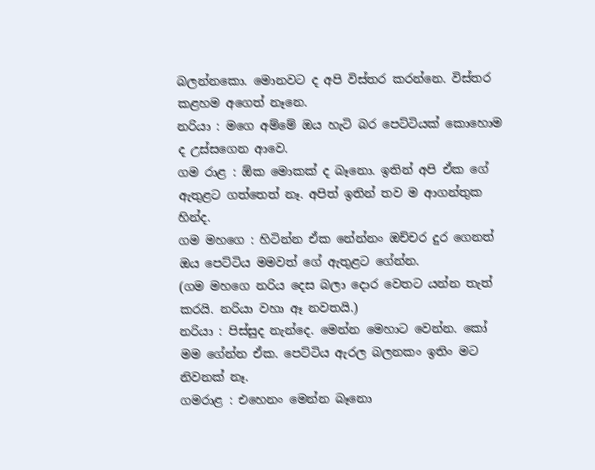බලන්නකො. මොනවට ද අපි විස්තර කරන්නෙ. විස්තර කළහම අගෙත් නෑනෙ.
නරියා : මගෙ අම්මේ ඔය හැටි බර පෙට්ටියක් කොහොම ද උස්සගෙන ආවෙ.
ගම රාළ : ඕක මොකක් ද බෑනො. ඉතින් අපි ඒක ගේ ඇතුළට ගත්තෙත් නෑ. අපිත් ඉතින් තව ම ආගන්තුක හින්ද.
ගම මහගෙ : හිටින්න ඒක නේන්නං ඔච්චර දුර ගෙනත් ඔය පෙට්ටිය මමවත් ගේ ඇතුළට ගේන්න.
(ගම මහගෙ නරිය දෙස බලා දොර වෙතට යන්න තැත් කරයි. නරියා වහා ඈ නවතයි.)
නරියා : පිස්සුද නැන්දෙ. මෙන්න මෙහාට වෙන්න. කෝ මම ගේන්න ඒක. පෙට්ටිය ඇරල බලනකං ඉතිං මට නිවනක් නෑ.
ගමරාළ : එහෙනං මෙන්න බෑනො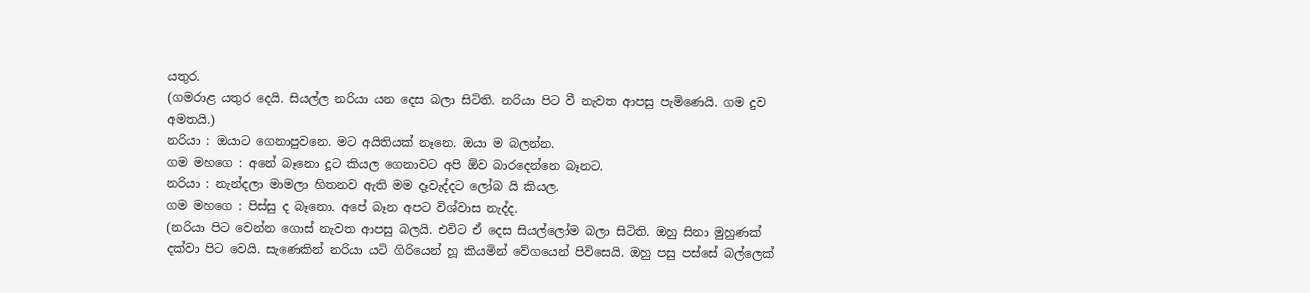යතුර.
(ගමරාළ යතුර දෙයි. සියල්ල නරියා යන දෙස බලා සිටිති. නරියා පිට වී නැවත ආපසු පැමිණෙයි. ගම දුව අමතයි.)
නරියා : ඔයාට ගෙනාපුවනෙ. මට අයිතියක් නෑනෙ. ඔයා ම බලන්න.
ගම මහගෙ : අනේ බෑනො දූට කියල ගෙනාවට අපි ඕව බාරදෙන්නෙ බෑනට.
නරියා : නැන්දලා මාමලා හිතනව ඇති මම දෑවැද්දට ලෝබ යි කියල.
ගම මහගෙ : පිස්සු ද බෑනො. අපේ බෑන අපට විශ්වාස නැද්ද.
(නරියා පිට වෙන්න ගොස් නැවත ආපසු බලයි. එවිට ඒ දෙස සියල්ලෝම බලා සිටිති. ඔහු සිනා මුහුණක් දක්වා පිට වෙයි. සැණෙකින් නරියා යටි ගිරියෙන් හූ කියමින් වේගයෙන් පිවිසෙයි. ඔහු පසු පස්සේ බල්ලෙක්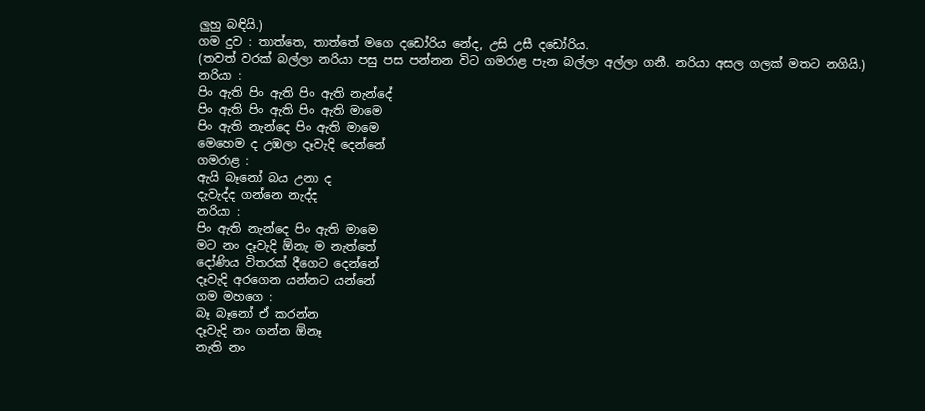ලුහු බඳියි.)
ගම දුව : තාත්තෙ, තාත්තේ මගෙ දඩෝරිය නේද, උසි උසී දඩෝරිය.
(තවත් වරක් බල්ලා නරියා පසු පස පන්නන විට ගමරාළ පැන බල්ලා අල්ලා ගනී. නරියා අසල ගලක් මතට නගියි.)
නරියා :
පිං ඇති පිං ඇති පිං ඇති නැන්දේ
පිං ඇති පිං ඇති පිං ඇති මාමෙ
පිං ඇති නැන්දෙ පිං ඇති මාමෙ
මෙහෙම ද උඹලා දෑවැදි දෙන්නේ
ගමරාළ :
ඇයි බෑනෝ බය උනා ද
දැවැද්ද ගන්නෙ නැද්ද
නරියා :
පිං ඇති නැන්දෙ පිං ඇති මාමෙ
මට නං දෑවැදි ඕනැ ම නැත්තේ
දෝණිය විතරක් දීගෙට දෙන්නේ
දෑවැදි අරගෙන යන්නට යන්නේ
ගම මහගෙ :
බෑ බෑනෝ ඒ කරන්න
දෑවැදි නං ගන්න ඕනෑ
නැති නං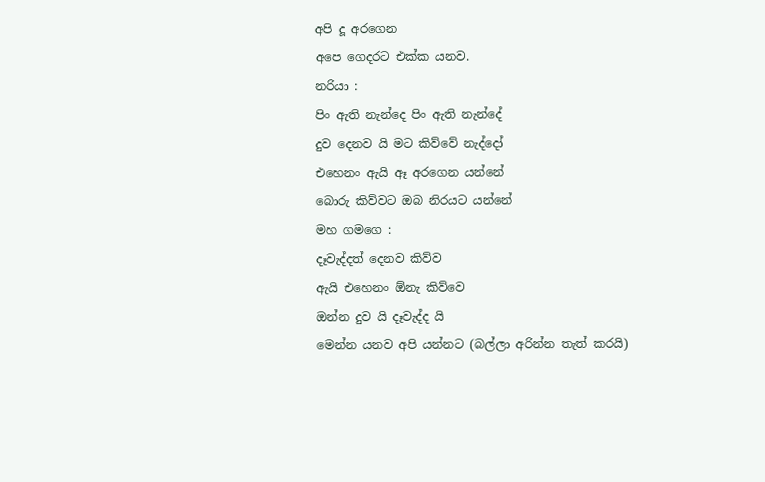අපි දූ අරගෙන
අපෙ ගෙදරට එක්ක යනව.
නරියා :
පිං ඇති නැන්දෙ පිං ඇති නැන්දේ
දුව දෙනව යි මට කිව්වේ නැද්දෝ
එහෙනං ඇයි ඈ අරගෙන යන්නේ
බොරු කිව්වට ඔබ නිරයට යන්නේ
මහ ගමගෙ :
දෑවැද්දත් දෙනව කිව්ව
ඇයි එහෙනං ඕනැ කිව්වෙ
ඔන්න දුව යි දෑවැද්ද යි
මෙන්න යනව අපි යන්නට (බල්ලා අරින්න තැත් කරයි)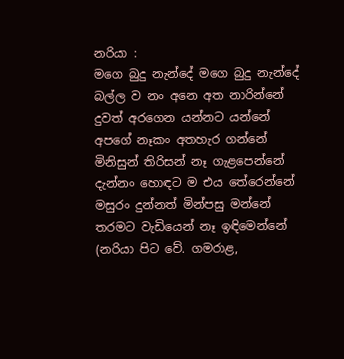නරියා :
මගෙ බුදු නැන්දේ මගෙ බුදු නැන්දේ
බල්ල ව නං අනෙ අත නාරින්නේ
දුවත් අරගෙන යන්නට යන්නේ
අපගේ නෑකං අතහැර ගන්නේ
මිනිසුන් තිරිසන් නෑ ගැළපෙන්නේ
දැන්නං හොඳට ම එය තේරෙන්නේ
මසුරං දුන්නත් මින්පසු මන්නේ
තරමට වැඩියෙන් නෑ ඉඳිමෙන්නේ
(නරියා පිට වේ. ගමරාළ,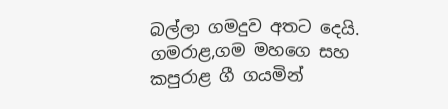බල්ලා ගමදුව අතට දෙයි. ගමරාළ,ගම මහගෙ සහ කපුරාළ ගී ගයමින්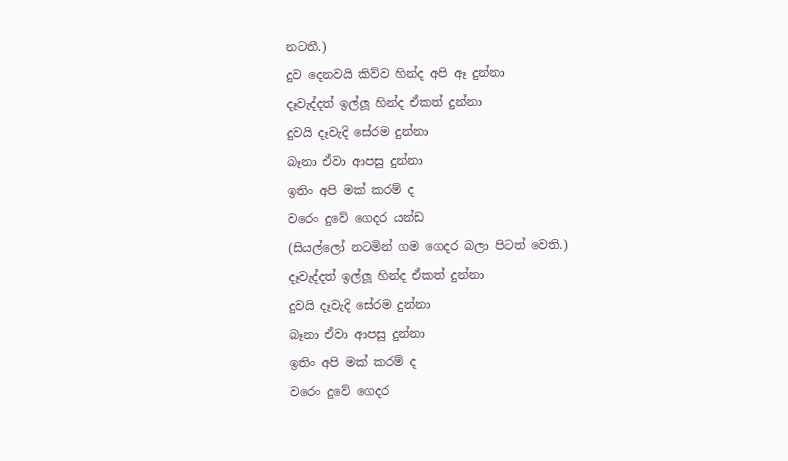නටතී.)
දුව දෙනවයි කිව්ව හින්ද අපි ඈ දුන්නා
දෑවැද්දත් ඉල්ලූ හින්ද ඒකත් දුන්නා
දුවයි දෑවැදි සේරම දුන්නා
බෑනා ඒවා ආපසු දුන්නා
ඉතිං අපි මක් කරම් ද
වරෙං දුවේ ගෙදර යන්ඩ
(සියල්ලෝ නටමින් ගම ගෙදර බලා පිටත් වෙති.)
දෑවැද්දත් ඉල්ලූ හින්ද ඒකත් දුන්නා
දුවයි දෑවැදි සේරම දුන්නා
බෑනා ඒවා ආපසු දුන්නා
ඉතිං අපි මක් කරම් ද
වරෙං දුවේ ගෙදර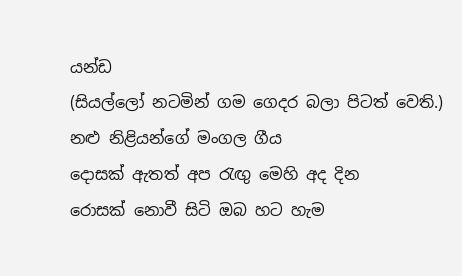යන්ඩ
(සියල්ලෝ නටමින් ගම ගෙදර බලා පිටත් වෙති.)
නළු නිළියන්ගේ මංගල ගීය
දොසක් ඇතත් අප රැඟු මෙහි අද දින
රොසක් නොවී සිටි ඔබ හට හැම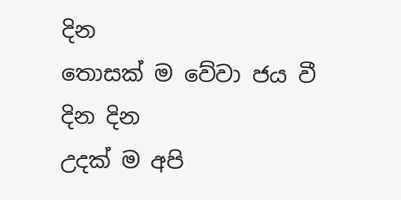දින
තොසක් ම වේවා ජය වී දින දින
උදක් ම අපි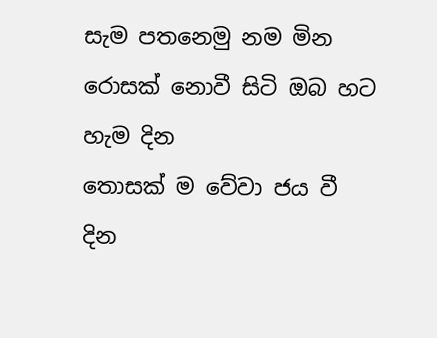සැම පතනෙමු නම මින
රොසක් නොවී සිටි ඔබ හට හැම දින
තොසක් ම වේවා ජය වී දින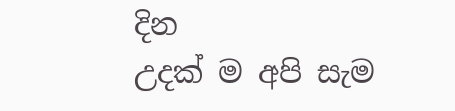දින
උදක් ම අපි සැම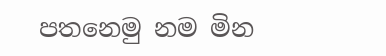පතනෙමු නම මින